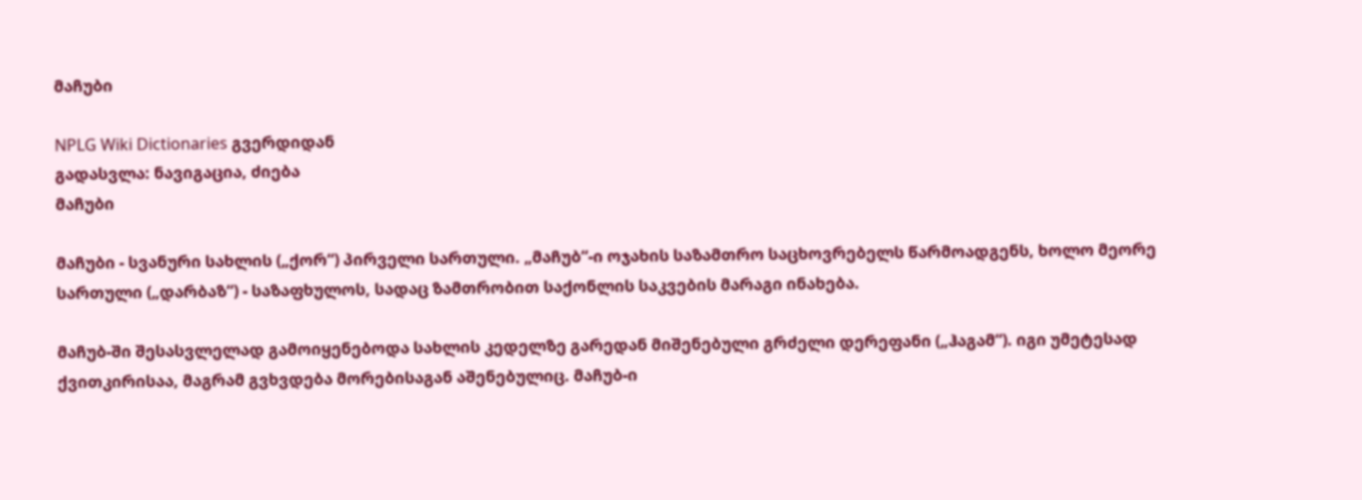მაჩუბი

NPLG Wiki Dictionaries გვერდიდან
გადასვლა: ნავიგაცია, ძიება
მაჩუბი

მაჩუბი - სვანური სახლის („ქორ“) პირველი სართული. „მაჩუბ“-ი ოჯახის საზამთრო საცხოვრებელს წარმოადგენს, ხოლო მეორე სართული („დარბაზ“) - საზაფხულოს, სადაც ზამთრობით საქონლის საკვების მარაგი ინახება.

მაჩუბ-ში შესასვლელად გამოიყენებოდა სახლის კედელზე გარედან მიშენებული გრძელი დერეფანი („ჰაგამ“). იგი უმეტესად ქვითკირისაა, მაგრამ გვხვდება მორებისაგან აშენებულიც. მაჩუბ-ი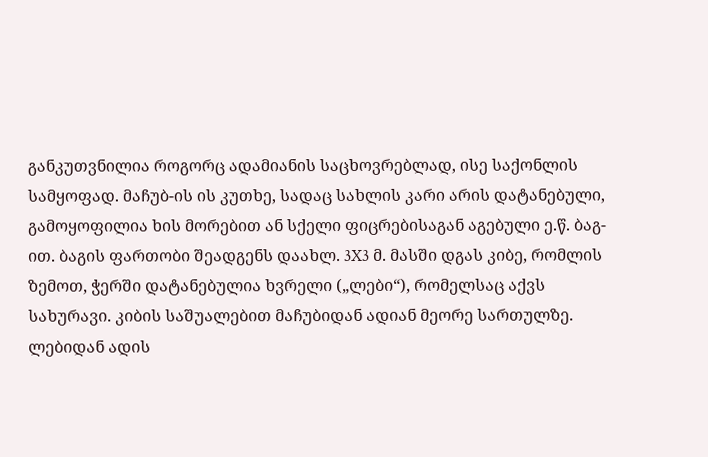განკუთვნილია როგორც ადამიანის საცხოვრებლად, ისე საქონლის სამყოფად. მაჩუბ-ის ის კუთხე, სადაც სახლის კარი არის დატანებული, გამოყოფილია ხის მორებით ან სქელი ფიცრებისაგან აგებული ე.წ. ბაგ-ით. ბაგის ფართობი შეადგენს დაახლ. 3X3 მ. მასში დგას კიბე, რომლის ზემოთ, ჭერში დატანებულია ხვრელი („ლები“), რომელსაც აქვს სახურავი. კიბის საშუალებით მაჩუბიდან ადიან მეორე სართულზე. ლებიდან ადის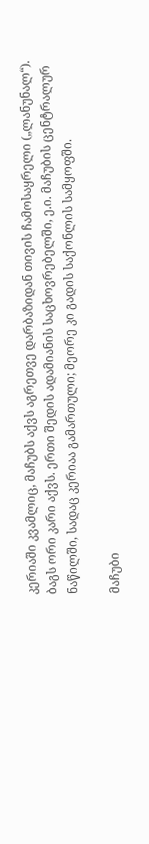კერიაში კვამლიც, მაჩუბს აქვს აგრეთვე დარბაზიდან თივის ჩამოსაყრელი („ლანუნალ“). ბაგს ორი კარი აქვს. ერთი შედის ადამიანის საცხოვრებელში, ე.ი. მაჩუბის ცენტრალურ ნაწილში, სადაც კერიაა გამართული; მეორე კი გადის საქონლის სამყოფში.

მაჩუბი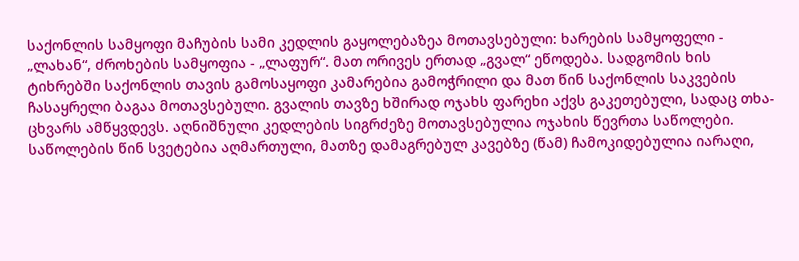საქონლის სამყოფი მაჩუბის სამი კედლის გაყოლებაზეა მოთავსებული: ხარების სამყოფელი - „ლახან“, ძროხების სამყოფია - „ლაფურ“. მათ ორივეს ერთად „გვალ“ ეწოდება. სადგომის ხის ტიხრებში საქონლის თავის გამოსაყოფი კამარებია გამოჭრილი და მათ წინ საქონლის საკვების ჩასაყრელი ბაგაა მოთავსებული. გვალის თავზე ხშირად ოჯახს ფარეხი აქვს გაკეთებული, სადაც თხა-ცხვარს ამწყვდევს. აღნიშნული კედლების სიგრძეზე მოთავსებულია ოჯახის წევრთა საწოლები. საწოლების წინ სვეტებია აღმართული, მათზე დამაგრებულ კავებზე (წამ) ჩამოკიდებულია იარაღი,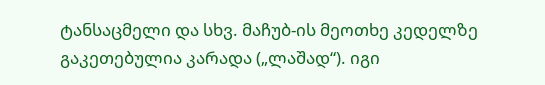ტანსაცმელი და სხვ. მაჩუბ-ის მეოთხე კედელზე გაკეთებულია კარადა („ლაშად“). იგი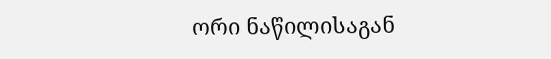ორი ნაწილისაგან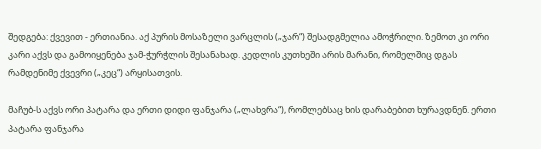შედგება: ქვევით - ერთიანია. აქ პურის მოსაზელი ვარცლის („ჯარ“) შესადგმელია ამოჭრილი. ზემოთ კი ორი კარი აქვს და გამოიყენება ჯამ-ჭურჭლის შესანახად. კედლის კუთხეში არის მარანი, რომელშიც დგას რამდენიმე ქვევრი („კეც“) არყისათვის.

მაჩუბ-ს აქვს ორი პატარა და ერთი დიდი ფანჯარა („ლახვრა“), რომლებსაც ხის დარაბებით ხურავდნენ. ერთი პატარა ფანჯარა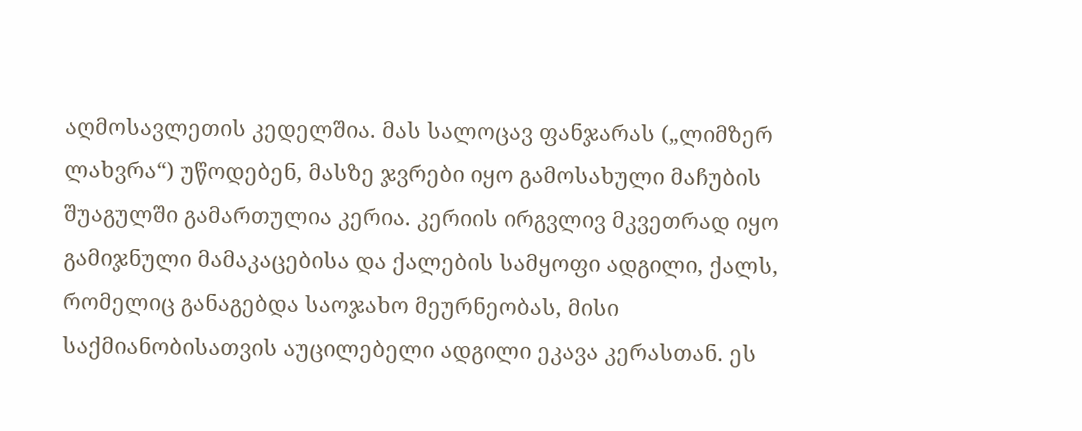აღმოსავლეთის კედელშია. მას სალოცავ ფანჯარას („ლიმზერ ლახვრა“) უწოდებენ, მასზე ჯვრები იყო გამოსახული მაჩუბის შუაგულში გამართულია კერია. კერიის ირგვლივ მკვეთრად იყო გამიჯნული მამაკაცებისა და ქალების სამყოფი ადგილი, ქალს, რომელიც განაგებდა საოჯახო მეურნეობას, მისი საქმიანობისათვის აუცილებელი ადგილი ეკავა კერასთან. ეს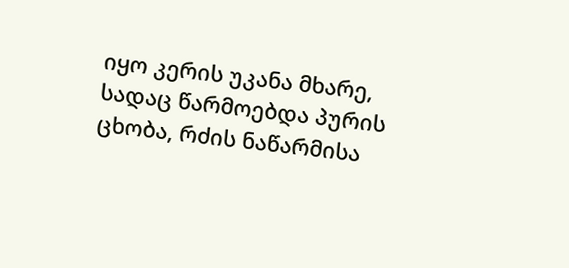იყო კერის უკანა მხარე, სადაც წარმოებდა პურის ცხობა, რძის ნაწარმისა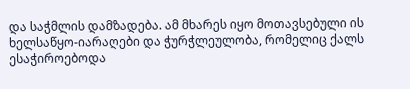და საჭმლის დამზადება. ამ მხარეს იყო მოთავსებული ის ხელსაწყო-იარაღები და ჭურჭლეულობა, რომელიც ქალს ესაჭიროებოდა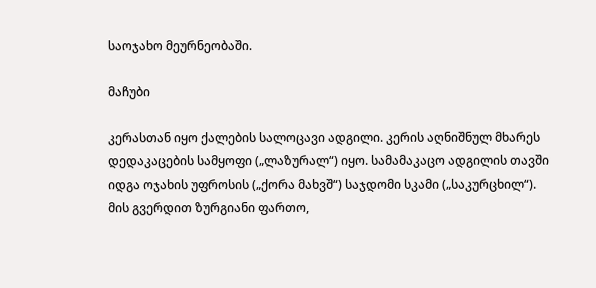საოჯახო მეურნეობაში.

მაჩუბი

კერასთან იყო ქალების სალოცავი ადგილი. კერის აღნიშნულ მხარეს დედაკაცების სამყოფი („ლაზურალ“) იყო. სამამაკაცო ადგილის თავში იდგა ოჯახის უფროსის („ქორა მახვშ“) საჯდომი სკამი („საკურცხილ“). მის გვერდით ზურგიანი ფართო,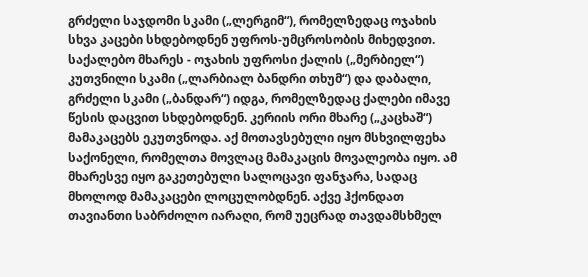გრძელი საჯდომი სკამი („ლერგიმ“), რომელზედაც ოჯახის სხვა კაცები სხდებოდნენ უფროს-უმცროსობის მიხედვით. საქალებო მხარეს - ოჯახის უფროსი ქალის („მერბიელ“) კუთვნილი სკამი („ლარბიალ ბანდრი თხუმ“) და დაბალი, გრძელი სკამი („ბანდარ“) იდგა, რომელზედაც ქალები იმავე წესის დაცვით სხდებოდნენ. კერიის ორი მხარე („კაცხაშ“) მამაკაცებს ეკუთვნოდა. აქ მოთავსებული იყო მსხვილფეხა საქონელი, რომელთა მოვლაც მამაკაცის მოვალეობა იყო. ამ მხარესვე იყო გაკეთებული სალოცავი ფანჯარა, სადაც მხოლოდ მამაკაცები ლოცულობდნენ. აქვე ჰქონდათ თავიანთი საბრძოლო იარაღი, რომ უეცრად თავდამსხმელ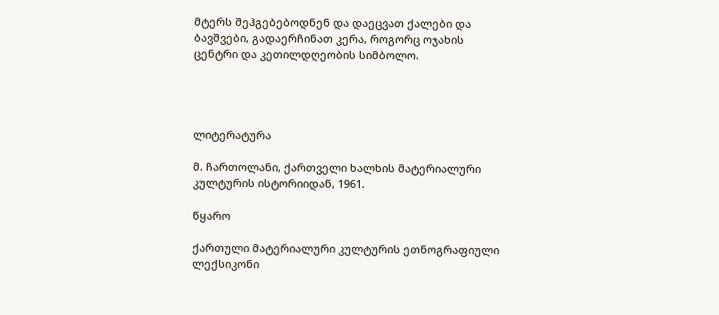მტერს შეჰგებებოდნენ და დაეცვათ ქალები და ბავშვები, გადაერჩინათ კერა, როგორც ოჯახის ცენტრი და კეთილდღეობის სიმბოლო.




ლიტერატურა

მ. ჩართოლანი, ქართველი ხალხის მატერიალური კულტურის ისტორიიდან, 1961.

წყარო

ქართული მატერიალური კულტურის ეთნოგრაფიული ლექსიკონი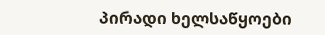პირადი ხელსაწყოები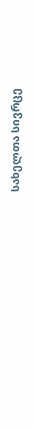სახელთა სივრცე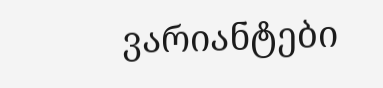ვარიანტები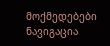მოქმედებები
ნავიგაცია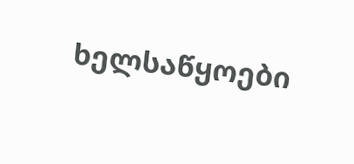ხელსაწყოები